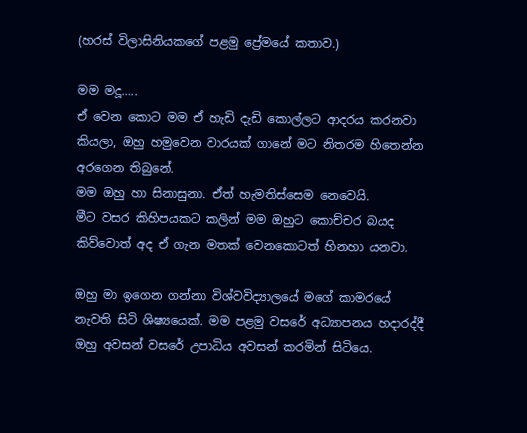(හරස් විලාසිනියකගේ පළමු ප්‍රේමයේ කතාව.)

මම මදූ…..
ඒ වෙන කොට මම ඒ හැඩි දැඩි කොල්ලට ආදරය කරනවා කියලා, ඔහු හමුවෙන වාරයක් ගානේ මට නිතරම හිතෙන්න අරගෙන තිබුනේ.
මම ඔහු හා සිනාසුනා. ඒත් හැමතිස්සෙම නෙවෙයි.
මීට වසර කිහිපයකට කලින් මම ඔහුට කොච්චර බයද කිව්වොත් අද ඒ ගැන මතක් වෙනකොටත් හිනහා යනවා.

ඔහු මා ඉගෙන ගන්නා විශ්වවිද්‍යාලයේ මගේ කාමරයේ නැවති සිටි ශිෂ්‍යයෙක්. මම පළමු වසරේ අධ්‍යාපනය හදාරද්දී ඔහු අවසන් වසරේ උපාධිය අවසන් කරමින් සිටියෙ.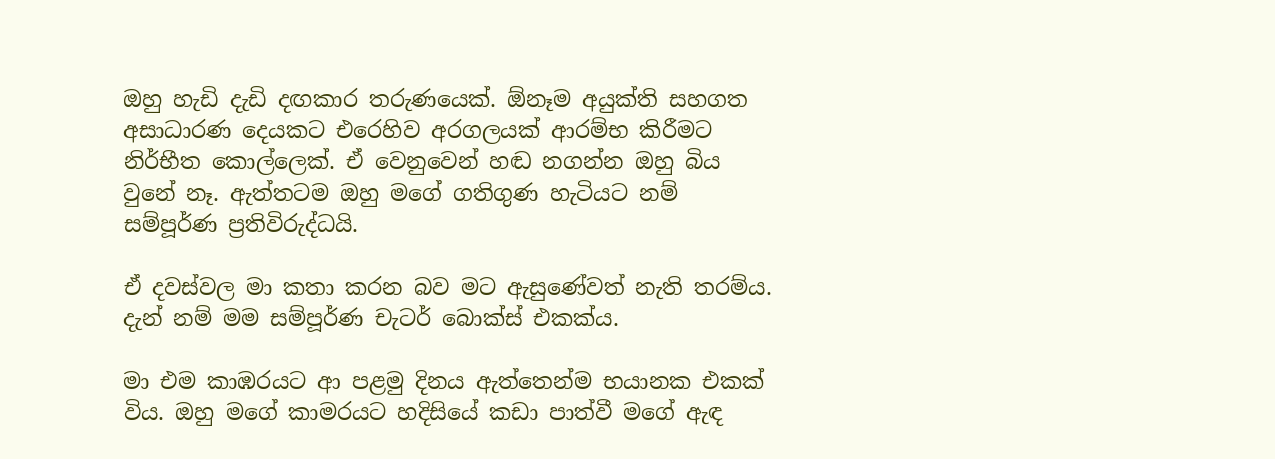ඔහු හැඩි දැඩි දඟකාර තරුණයෙක්. ඕනෑම අයුක්ති සහගත අසාධාරණ දෙයකට එරෙහිව අරගලයක් ආරම්භ කිරීමට නිර්භීත කොල්ලෙක්. ඒ වෙනුවෙන් හඬ නගන්න ඔහු බිය වුනේ නෑ. ඇත්තටම ඔහු මගේ ගතිගුණ හැටියට නම් සම්පූර්ණ ප්‍රතිවිරුද්ධයි.

ඒ දවස්වල මා කතා කරන බව මට ඇසුණේවත් නැති තරම්ය. දැන් නම් මම සම්පූර්ණ චැටර් බොක්ස් එකක්ය.

මා එම කාඹරයට ආ පළමු දිනය ඇත්තෙන්ම භයානක එකක් විය. ඔහු මගේ කාමරයට හදිසියේ කඩා පාත්වී මගේ ඇඳ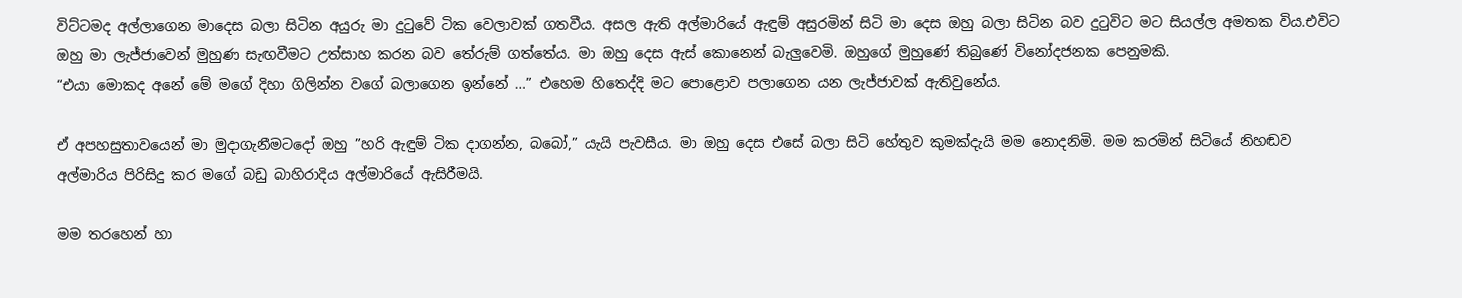විට්ටමද අල්ලාගෙන මාදෙස බලා සිටින අයුරු මා දුටුවේ ටික වෙලාවක් ගතවීය. අසල ඇති අල්මාරියේ ඇඳුම් අසුරමින් සිටි මා දෙස ඔහු බලා සිටින බව දුටුවිට මට සියල්ල අමතක විය.එවිට ඔහු මා ලැජ්ජාවෙන් මුහුණ සැඟවීමට උත්සාහ කරන බව තේරුම් ගත්තේය. මා ඔහු දෙස ඇස් කොනෙන් බැලුවෙමි. ඔහුගේ මුහුණේ තිබුණේ විනෝදජනක පෙනුමකි.
“එයා මොකද අනේ මේ මගේ දිහා ගිලින්න වගේ බලාගෙන ඉන්නේ …” එහෙම හිතෙද්දි මට පොළොව පලාගෙන යන ලැජ්ජාවක් ඇතිවුනේය.

ඒ අපහසුතාවයෙන් මා මුදාගැනීමටදෝ ඔහු ”හරි ඇඳුම් ටික දාගන්න, බබෝ,” යැයි පැවසීය. මා ඔහු දෙස එසේ බලා සිටි හේතුව කුමක්දැයි මම නොදනිමි. මම කරමින් සිටියේ නිහඬව අල්මාරිය පිරිසිදු කර මගේ බඩු බාහිරාදිය අල්මාරියේ ඇසිරීමයි.

මම තරහෙන් හා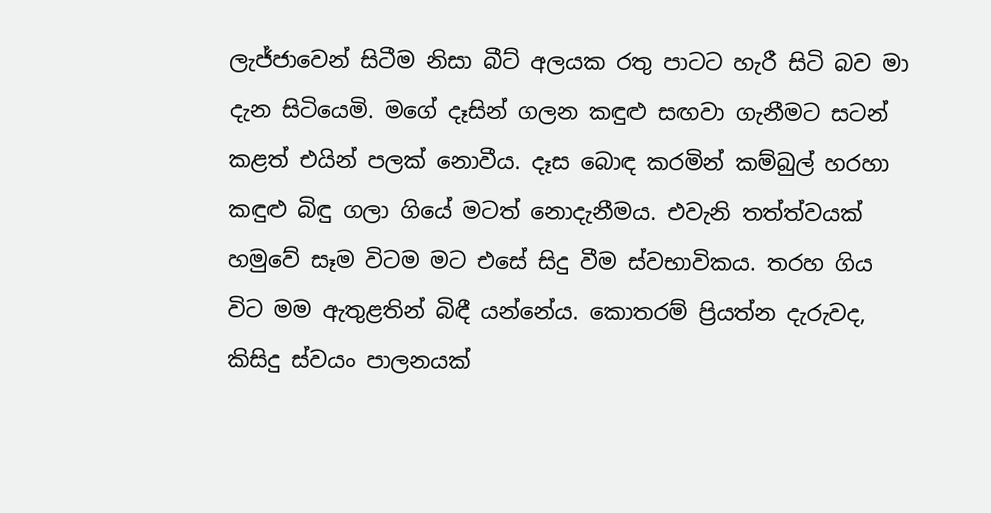ලැජ්ජාවෙන් සිටීම නිසා බීට් අලයක රතු පාටට හැරී සිටි බව මා දැන සිටියෙමි. මගේ දෑසින් ගලන කඳුළු සඟවා ගැනීමට සටන් කළත් එයින් පලක් නොවීය. දෑස බොඳ කරමින් කම්බුල් හරහා කඳුළු බිඳු ගලා ගියේ මටත් නොදැනීමය. එවැනි තත්ත්වයක් හමුවේ සෑම විටම මට එසේ සිදු වීම ස්වභාවිකය. තරහ ගිය විට මම ඇතුළතින් බිඳී යන්නේය. කොතරම් ප්‍රියත්න දැරුවද, කිසිදු ස්වයං පාලනයක්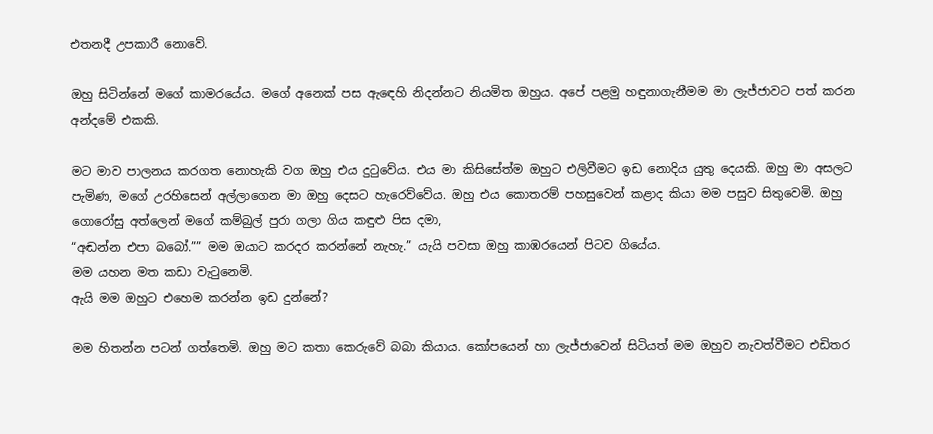එතනදී උපකාරී නොවේ.

ඔහු සිටින්නේ මගේ කාමරයේය. මගේ අනෙක් පස ඇඳෙහි නිදන්නට නියමිත ඔහුය. අපේ පළමු හඳුනාගැනීමම මා ලැජ්ජාවට පත් කරන අන්දමේ එකකි.

මට මාව පාලනය කරගත නොහැකි වග ඔහු එය දුටුවේය. එය මා කිසිසේත්ම ඔහුට එලිවීමට ඉඩ නොදිය යුතු දෙයකි. ඔහු මා අසලට පැමිණ, මගේ උරහිසෙන් අල්ලාගෙන මා ඔහු දෙසට හැරෙව්වේය. ඔහු එය කොතරම් පහසුවෙන් කළාද කියා මම පසුව සිතුවෙමි. ඔහු ගොරෝසු අත්ලෙන් මගේ කම්බුල් පුරා ගලා ගිය කඳුළු පිස දමා,
“අඬන්න එපා බබෝ.”” මම ඔයාට කරදර කරන්නේ නැහැ.” යැයි පවසා ඔහු කාඹරයෙන් පිටව ගියේය.
මම යහන මත කඩා වැටුනෙමි.
ඇයි මම ඔහුට එහෙම කරන්න ඉඩ දුන්නේ?

මම හිතන්න පටන් ගත්තෙමි. ඔහු මට කතා කෙරුවේ බබා කියාය. කෝපයෙන් හා ලැජ්ජාවෙන් සිටියත් මම ඔහුව නැවත්වීමට එඩිතර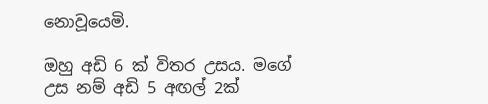නොවූයෙමි.

ඔහු අඩි 6 ක් විතර උසය. මගේ උස නම් අඩි 5 අඟල් 2ක්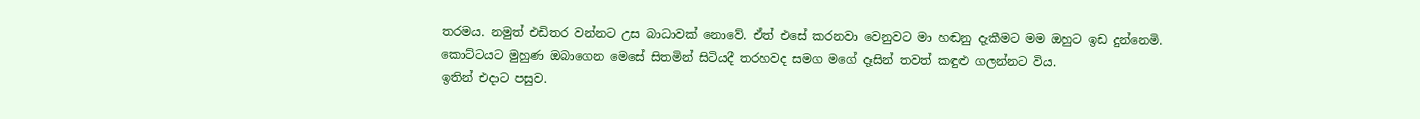තරමය. නමුත් එඩිතර වන්නට උස බාධාවක් නොවේ. ඒත් එසේ කරනවා වෙනුවට මා හඬනු දැකීමට මම ඔහුට ඉඩ දුන්නෙමි. කොට්ටයට මුහුණ ඔබාගෙන මෙසේ සිතමින් සිටියදී තරහවද සමග මගේ දෑසින් තවත් කඳුළු ගලන්නට විය.
ඉතින් එදාට පසුව.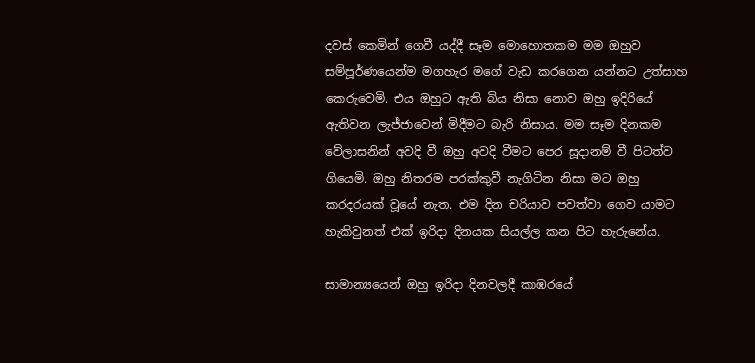දවස් කෙමින් ගෙවී යද්දී සෑම මොහොතකම මම ඔහුව සම්පූර්ණයෙන්ම මගහැර මගේ වැඩ කරගෙන යන්නට උත්සාහ කෙරුවෙමි. එය ඔහුට ඇති බිය නිසා නොව ඔහු ඉදිරියේ ඇතිවන ලැජ්ජාවෙන් මිදීමට බැරි නිසාය. මම සෑම දිනකම වේලාසනින් අවදි වී ඔහු අවදි වීමට පෙර සූදානම් වී පිටත්ව ගියෙමි. ඔහු නිතරම පරක්කුවී නැගිටින නිසා මට ඔහු කරදරයක් වූයේ නැත. එම දින චරියාව පවත්වා ගෙව යාමට හැකිවුනත් එක් ඉරිදා දිනයක සියල්ල කන පිට හැරුනේය.

සාමාන්‍යයෙන් ඔහු ඉරිදා දිනවලදී කාඹරයේ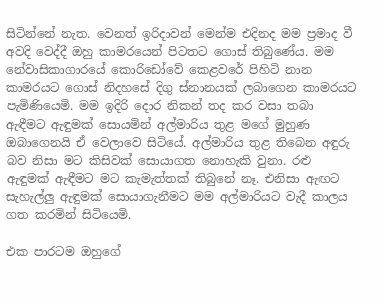සිටින්නේ නැත. වෙනත් ඉරිදාවන් මෙන්ම එදිනද මම ප්‍රමාද වී අවදි වෙද්දී ඔහු කාමරයෙන් පිටතට ගොස් තිබුණේය. මම නේවාසිකාගාරයේ කොරිඩෝවේ කෙළවරේ පිහිටි නාන කාමරයට ගොස් නිදහසේ දිගු ස්නානයක් ලබාගෙන කාමරයට පැමිණියෙමි. මම ඉදිරි දොර නිකන් තද කර වසා තබා ඇඳීමට ඇඳුමක් සොයමින් අල්මාරිය තුළ මගේ මුහුණ ඔබාගෙනයි ඒ වෙලාවෙ සිටියේ. අල්මාරිය තුළ තිබෙන අඳුරු බව නිසා මට කිසිවක් සොයාගත නොහැකි වුනා. රළු ඇඳුමක් ඇඳීමට මට කැමැත්තක් තිබුනේ නෑ. එනිසා ඇඟට සැහැල්ලු ඇඳුමක් සොයාගැනීමට මම අල්මාරියට වැදී කාලය ගත කරමින් සිටියෙමි.

එක පාරටම ඔහුගේ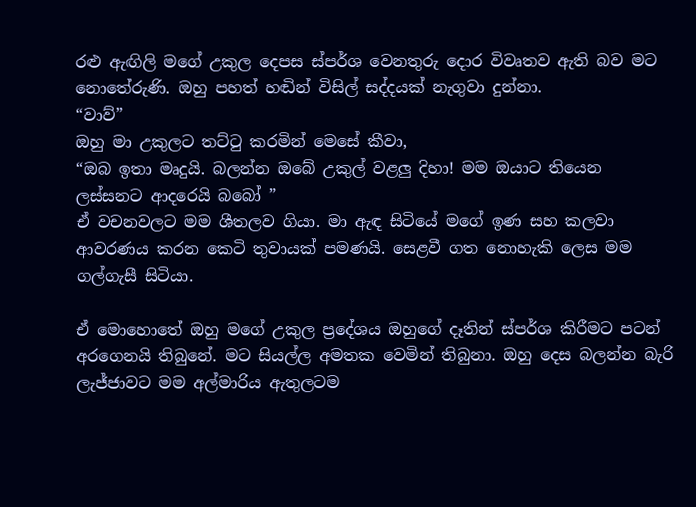රළු ඇඟිලි මගේ උකුල දෙපස ස්පර්ශ වෙනතුරු දොර විවෘතව ඇති බව මට නොතේරුණි. ඔහු පහත් හඬින් විසිල් සද්දයක් නැගුවා දුන්නා.
“වාව්”
ඔහු මා උකුලට තට්ටු කරමින් මෙසේ කීවා,
“ඔබ ඉතා මෘදුයි. බලන්න ඔබේ උකුල් වළලු දිහා! මම ඔයාට තියෙන ලස්සනට ආදරෙයි බබෝ ”
ඒ වචනවලට මම ශීතලව ගියා. මා ඇඳ සිටියේ මගේ ඉණ සහ කලවා ආවරණය කරන කෙටි තුවායක් පමණයි. සෙළවී ගත නොහැකි ලෙස මම ගල්ගැසී සිටියා.

ඒ මොහොතේ ඔහු මගේ උකුල ප්‍රදේශය ඔහුගේ දෑතින් ස්පර්ශ කිරීමට පටන් අරගෙනයි තිබුනේ. මට සියල්ල අමතක වෙමින් තිබුනා. ඔහු දෙස බලන්න බැරි ලැජ්ජාවට මම අල්මාරිය ඇතුලටම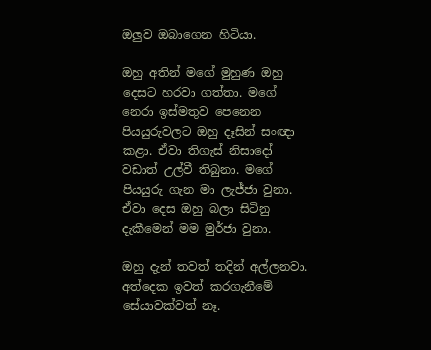ඔලුව ඔබාගෙන හිටියා.

ඔහු අතින් මගේ මුහුණ ඔහු දෙසට හරවා ගත්තා. මගේ නෙරා ඉස්මතුව පෙනෙන පියයුරුවලට ඔහු දෑසින් සංඥා කළා. ඒවා තිගැස් නිසාදෝ වඩාත් උල්වී තිබුනා. මගේ පියයුරු ගැන මා ලැජ්ජා වුනා. ඒවා දෙස ඔහු බලා සිටිනු දැකීමෙන් මම මුර්ජා වුනා.

ඔහු දැන් තවත් තදින් අල්ලනවා. අත්දෙක ඉවත් කරගැනීමේ සේයාවක්වත් නෑ.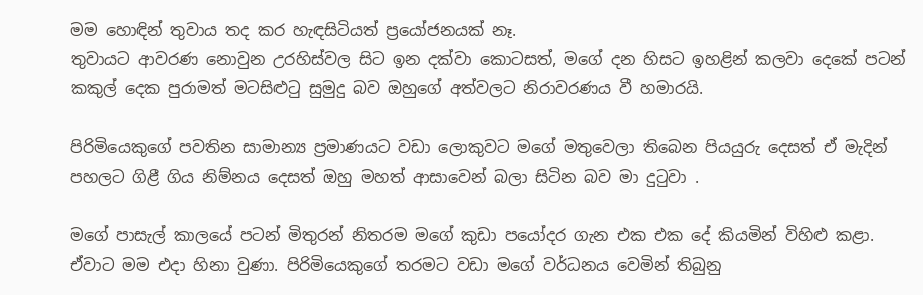මම හොඳින් තුවාය තද කර හැඳසිටියත් ප්‍රයෝජනයක් නෑ.
තුවායට ආවරණ නොවුන උරහිස්වල සිට ඉන දක්වා කොටසත්, මගේ දන හිසට ඉහළින් කලවා දෙකේ පටන් කකුල් දෙක පුරාමත් මටසිළුටු සුමුදු බව ඔහුගේ අත්වලට නිරාවරණය වී හමාරයි.

පිරිමියෙකුගේ පවතින සාමාන්‍ය ප්‍රමාණයට වඩා ලොකුවට මගේ මතුවෙලා තිබෙන පියයුරු දෙසත් ඒ මැදින් පහලට ගිළී ගිය නිම්නය දෙසත් ඔහු මහත් ආසාවෙන් බලා සිටින බව මා දුටුවා .

මගේ පාසැල් කාලයේ පටන් මිතුරන් නිතරම මගේ කුඩා පයෝදර ගැන එක එක දේ කියමින් විහිළු කළා. ඒවාට මම එදා හිනා වුණා. පිරිමියෙකුගේ තරමට වඩා මගේ වර්ධනය වෙමින් තිබුනු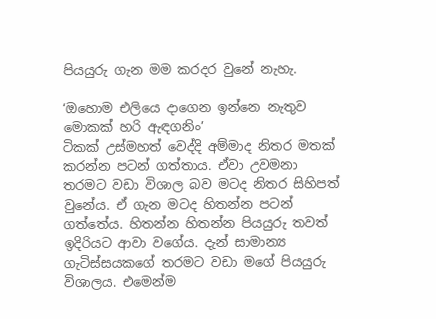පියයුරු ගැන මම කරදර වුනේ නැහැ.

‘ඔහොම එලියෙ දාගෙන ඉන්නෙ නැතුව මොකක් හරි ඇඳගනිං’
ටිකක් උස්මහත් වෙද්දි අම්මාද නිතර මතක් කරන්න පටන් ගත්තාය. ඒවා උවමනා තරමට වඩා විශාල බව මටද නිතර සිහිපත් වුනේය. ඒ ගැන මටද හිතන්න පටන් ගත්තේය. හිතන්න හිතන්න පියයුරු තවත් ඉදිරියට ආවා වගේය. දැන් සාමාන්‍ය ගැටිස්සයකගේ තරමට වඩා මගේ පියයුරු විශාලය. එමෙන්ම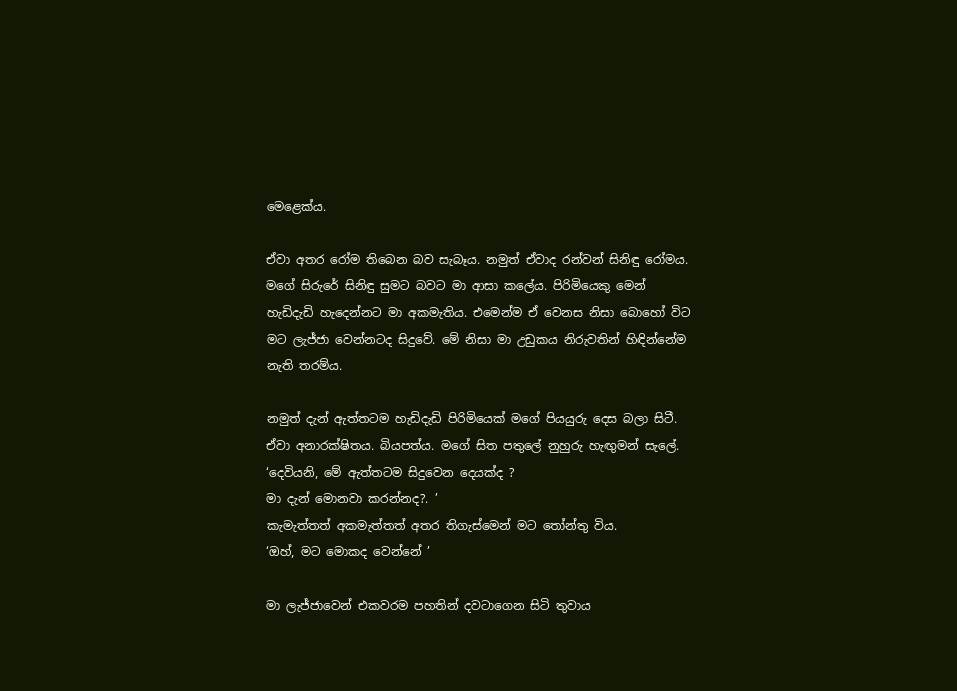මෙළෙක්ය.

ඒවා අතර රෝම තිබෙන බව සැබෑය. නමුත් ඒවාද රන්වන් සිනිඳු රෝමය. මගේ සිරුරේ සිනිඳු සුමට බවට මා ආසා කලේය. පිරිමියෙකු මෙන් හැඩිදැඩි හැදෙන්නට මා අකමැතිය. එමෙන්ම ඒ වෙනස නිසා බොහෝ විට මට ලැජ්ජා වෙන්නටද සිදුවේ. මේ නිසා මා උඩුකය නිරුවතින් හිඳින්නේම නැති තරම්ය.

නමුත් දැන් ඇත්තටම හැඩිදැඩි පිරිමියෙක් මගේ පියයුරු දෙස බලා සිටී. ඒවා අනාරක්ෂිතය. බියපත්ය. මගේ සිත පතුලේ නුහුරු හැඟුමන් සැලේ.
‘දෙවියනි, මේ ඇත්තටම සිදුවෙන දෙයක්ද ?
මා දැන් මොනවා කරන්නද?. ’
කැමැත්තත් අකමැත්තත් අතර තිගැස්මෙන් මට තෝන්තු විය.
‘ඔහ්, මට මොකද වෙන්නේ ’

මා ලැජ්ජාවෙන් එකවරම පහතින් දවටාගෙන සිටි තුවාය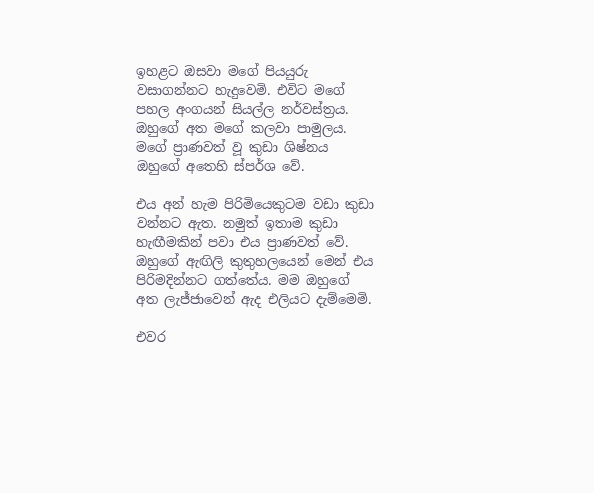ඉහළට ඔසවා මගේ පියයුරු වසාගන්නට හැදුවෙමි. එවිට මගේ පහල අංගයන් සියල්ල නර්වස්ත්‍රය. ඔහුගේ අත මගේ කලවා පාමුලය. මගේ ප්‍රාණවත් වූ කුඩා ශිෂ්නය ඔහුගේ අතෙහි ස්පර්ශ වේ.

එය අන් හැම පිරිමියෙකුටම වඩා කුඩා වන්නට ඇත. නමුත් ඉතාම කුඩා හැඟීමකින් පවා එය ප්‍රාණවත් වේ. ඔහුගේ ඇඟිලි කුතුහලයෙන් මෙන් එය පිරිමදින්නට ගත්තේය. මම ඔහුගේ අත ලැජ්ජාවෙන් ඇද එලියට දැම්මෙමි.

එවර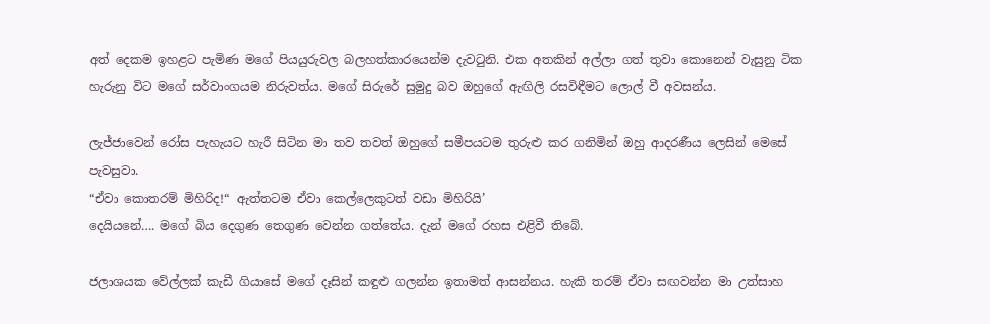අත් දෙකම ඉහළට පැමිණ මගේ පියයුරුවල බලහත්කාරයෙන්ම දැවටුනි. එක අතකින් අල්ලා ගත් තුවා කොනෙන් වැසුනු ටික හැරුනු විට මගේ සර්වාංගයම නිරුවත්ය. මගේ සිරුරේ සුමුදු බව ඔහුගේ ඇඟිලි රසවිඳීමට ලොල් වී අවසන්ය.

ලැජ්ජාවෙන් රෝස පැහැයට හැරී සිටින මා තව තවත් ඔහුගේ සමීපයටම තුරුළු කර ගනිමින් ඔහු ආදරණීය ලෙසින් මෙසේ පැවසුවා.
“ඒවා කොතරම් මිහිරිද!“ ඇත්තටම ඒවා කෙල්ලෙකුටත් වඩා මිහිරියි’
දෙයියනේ…. මගේ බිය දෙගුණ තෙගුණ වෙන්න ගත්තේය. දැන් මගේ රහස එළිවී තිබේ.

ජලාශයක වේල්ලක් කැඩී ගියාසේ මගේ දෑසින් කඳුළු ගලන්න ඉතාමත් ආසන්නය. හැකි තරම් ඒවා සඟවන්න මා උත්සාහ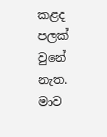කළද පලක් වුනේ නැත. මාව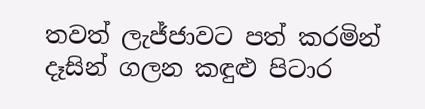තවත් ලැජ්ජාවට පත් කරමින් දෑසින් ගලන කඳුළු පිටාර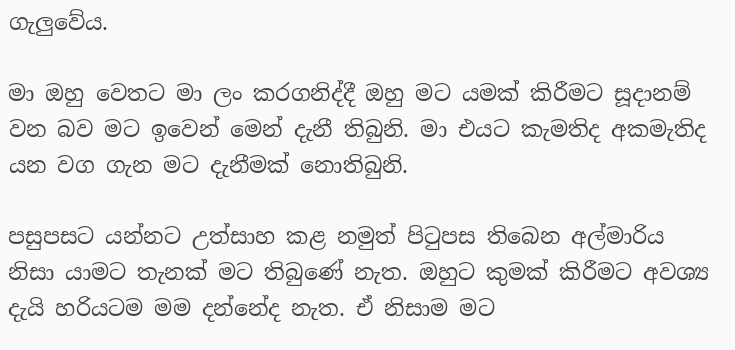ගැලුවේය.

මා ඔහු වෙතට මා ලං කරගනිද්දී ඔහු මට යමක් කිරීමට සූදානම් වන බව මට ඉවෙන් මෙන් දැනී තිබුනි. මා එයට කැමතිද අකමැතිද යන වග ගැන මට දැනීමක් නොතිබුනි.

පසුපසට යන්නට උත්සාහ කළ නමුත් පිටුපස තිබෙන අල්මාරිය නිසා යාමට තැනක් මට තිබුණේ නැත. ඔහුට කුමක් කිරීමට අවශ්‍ය දැයි හරියටම මම දන්නේද නැත. ඒ නිසාම මට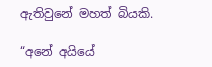ඇතිවුනේ මහත් බියකි.

“අනේ අයියේ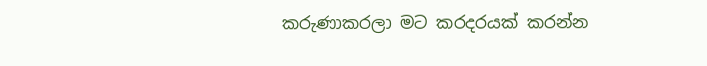කරුණාකරලා මට කරදරයක් කරන්න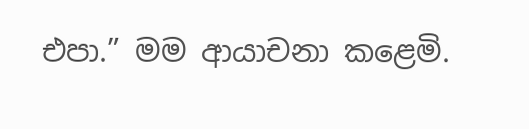එපා.” මම ආයාචනා කළෙමි.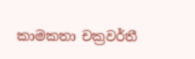කාමකතා චක්‍රවර්තී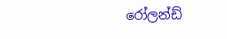රෝලන්ඩ්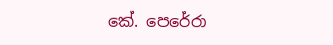කේ. පෙරේරා